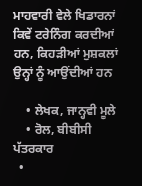ਮਾਹਵਾਰੀ ਵੇਲੇ ਖਿਡਾਰਨਾਂ ਕਿਵੇਂ ਟਰੇਨਿੰਗ ਕਰਦੀਆਂ ਹਨ, ਕਿਹੜੀਆਂ ਮੁਸ਼ਕਲਾਂ ਉਨ੍ਹਾਂ ਨੂੰ ਆਉਂਦੀਆਂ ਹਨ

    • ਲੇਖਕ, ਜਾਨ੍ਹਵੀ ਮੂਲੇ
    • ਰੋਲ, ਬੀਬੀਸੀ ਪੱਤਰਕਾਰ
  •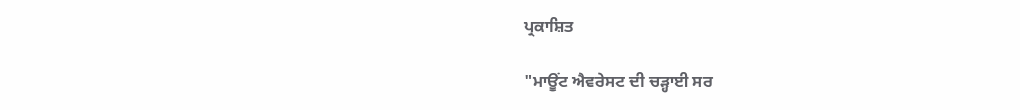ਪ੍ਰਕਾਸ਼ਿਤ

"ਮਾਊਂਟ ਐਵਰੇਸਟ ਦੀ ਚੜ੍ਹਾਈ ਸਰ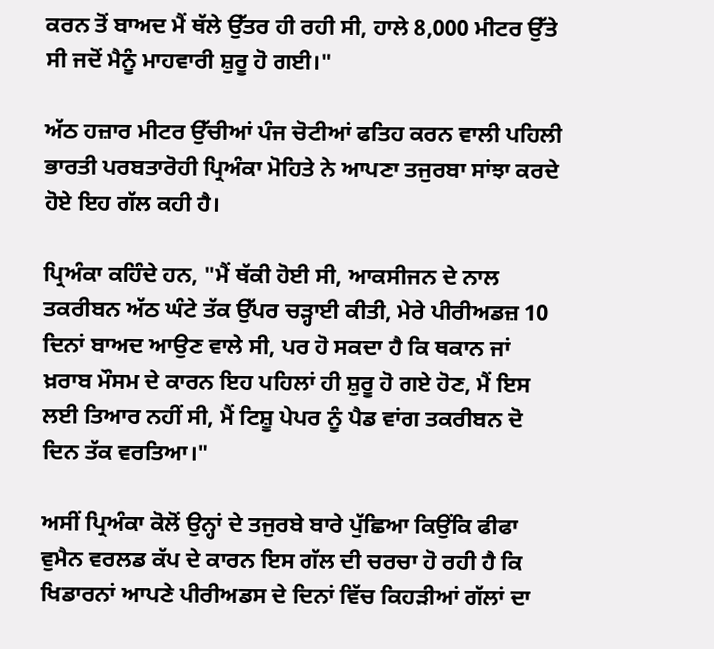ਕਰਨ ਤੋਂ ਬਾਅਦ ਮੈਂ ਥੱਲੇ ਉੱਤਰ ਹੀ ਰਹੀ ਸੀ, ਹਾਲੇ 8,000 ਮੀਟਰ ਉੱਤੇ ਸੀ ਜਦੋਂ ਮੈਨੂੰ ਮਾਹਵਾਰੀ ਸ਼ੁਰੂ ਹੋ ਗਈ।"

ਅੱਠ ਹਜ਼ਾਰ ਮੀਟਰ ਉੱਚੀਆਂ ਪੰਜ ਚੋਟੀਆਂ ਫਤਿਹ ਕਰਨ ਵਾਲੀ ਪਹਿਲੀ ਭਾਰਤੀ ਪਰਬਤਾਰੋਹੀ ਪ੍ਰਿਅੰਕਾ ਮੋਹਿਤੇ ਨੇ ਆਪਣਾ ਤਜੁਰਬਾ ਸਾਂਝਾ ਕਰਦੇ ਹੋਏ ਇਹ ਗੱਲ ਕਹੀ ਹੈ।

ਪ੍ਰਿਅੰਕਾ ਕਹਿੰਦੇ ਹਨ, "ਮੈਂ ਥੱਕੀ ਹੋਈ ਸੀ, ਆਕਸੀਜਨ ਦੇ ਨਾਲ ਤਕਰੀਬਨ ਅੱਠ ਘੰਟੇ ਤੱਕ ਉੱਪਰ ਚੜ੍ਹਾਈ ਕੀਤੀ, ਮੇਰੇ ਪੀਰੀਅਡਜ਼ 10 ਦਿਨਾਂ ਬਾਅਦ ਆਉਣ ਵਾਲੇ ਸੀ, ਪਰ ਹੋ ਸਕਦਾ ਹੈ ਕਿ ਥਕਾਨ ਜਾਂ ਖ਼ਰਾਬ ਮੌਸਮ ਦੇ ਕਾਰਨ ਇਹ ਪਹਿਲਾਂ ਹੀ ਸ਼ੁਰੂ ਹੋ ਗਏ ਹੋਣ, ਮੈਂ ਇਸ ਲਈ ਤਿਆਰ ਨਹੀਂ ਸੀ, ਮੈਂ ਟਿਸ਼ੂ ਪੇਪਰ ਨੂੰ ਪੈਡ ਵਾਂਗ ਤਕਰੀਬਨ ਦੋ ਦਿਨ ਤੱਕ ਵਰਤਿਆ।"

ਅਸੀਂ ਪ੍ਰਿਅੰਕਾ ਕੋਲੋਂ ਉਨ੍ਹਾਂ ਦੇ ਤਜੁਰਬੇ ਬਾਰੇ ਪੁੱਛਿਆ ਕਿਉਂਕਿ ਫੀਫਾ ਵੁਮੈਨ ਵਰਲਡ ਕੱਪ ਦੇ ਕਾਰਨ ਇਸ ਗੱਲ ਦੀ ਚਰਚਾ ਹੋ ਰਹੀ ਹੈ ਕਿ ਖਿਡਾਰਨਾਂ ਆਪਣੇ ਪੀਰੀਅਡਸ ਦੇ ਦਿਨਾਂ ਵਿੱਚ ਕਿਹੜੀਆਂ ਗੱਲਾਂ ਦਾ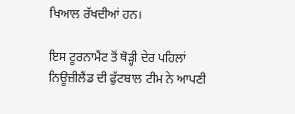ਖਿਆਲ ਰੱਖਦੀਆਂ ਹਨ।

ਇਸ ਟੂਰਨਾਮੈਂਟ ਤੋਂ ਥੋੜ੍ਹੀ ਦੇਰ ਪਹਿਲਾਂ ਨਿਊਜ਼ੀਲੈਂਡ ਦੀ ਫੁੱਟਬਾਲ ਟੀਮ ਨੇ ਆਪਣੀ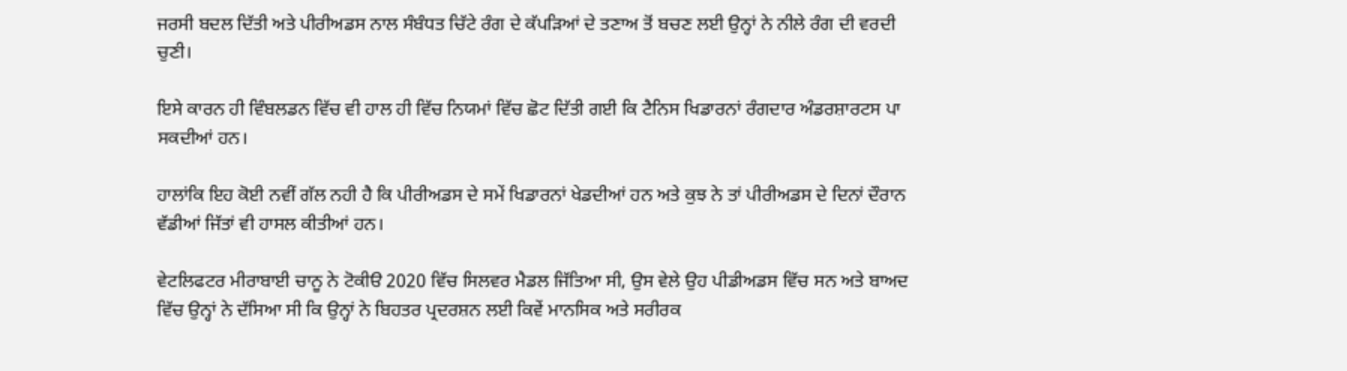ਜਰਸੀ ਬਦਲ ਦਿੱਤੀ ਅਤੇ ਪੀਰੀਅਡਸ ਨਾਲ ਸੰਬੰਧਤ ਚਿੱਟੇ ਰੰਗ ਦੇ ਕੱਪੜਿਆਂ ਦੇ ਤਣਾਅ ਤੋਂ ਬਚਣ ਲਈ ਉਨ੍ਹਾਂ ਨੇ ਨੀਲੇ ਰੰਗ ਦੀ ਵਰਦੀ ਚੁਣੀ।

ਇਸੇ ਕਾਰਨ ਹੀ ਵਿੰਬਲਡਨ ਵਿੱਚ ਵੀ ਹਾਲ ਹੀ ਵਿੱਚ ਨਿਯਮਾਂ ਵਿੱਚ ਛੋਟ ਦਿੱਤੀ ਗਈ ਕਿ ਟੈਨਿਸ ਖਿਡਾਰਨਾਂ ਰੰਗਦਾਰ ਅੰਡਰਸ਼ਾਰਟਸ ਪਾ ਸਕਦੀਆਂ ਹਨ।

ਹਾਲਾਂਕਿ ਇਹ ਕੋਈ ਨਵੀਂ ਗੱਲ ਨਹੀ ਹੈ ਕਿ ਪੀਰੀਅਡਸ ਦੇ ਸਮੇਂ ਖਿਡਾਰਨਾਂ ਖੇਡਦੀਆਂ ਹਨ ਅਤੇ ਕੁਝ ਨੇ ਤਾਂ ਪੀਰੀਅਡਸ ਦੇ ਦਿਨਾਂ ਦੌਰਾਨ ਵੱਡੀਆਂ ਜਿੱਤਾਂ ਵੀ ਹਾਸਲ ਕੀਤੀਆਂ ਹਨ।

ਵੇਟਲਿਫਟਰ ਮੀਰਾਬਾਈ ਚਾਨੂ ਨੇ ਟੋਕੀੳ 2020 ਵਿੱਚ ਸਿਲਵਰ ਮੈਡਲ ਜਿੱਤਿਆ ਸੀ, ਉਸ ਵੇਲੇ ਉਹ ਪੀਡੀਅਡਸ ਵਿੱਚ ਸਨ ਅਤੇ ਬਾਅਦ ਵਿੱਚ ਉਨ੍ਹਾਂ ਨੇ ਦੱਸਿਆ ਸੀ ਕਿ ਉਨ੍ਹਾਂ ਨੇ ਬਿਹਤਰ ਪ੍ਰਦਰਸ਼ਨ ਲਈ ਕਿਵੇਂ ਮਾਨਸਿਕ ਅਤੇ ਸਰੀਰਕ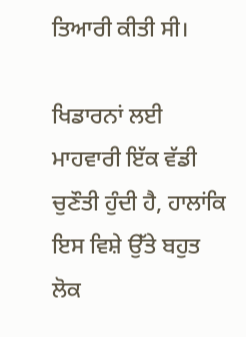ਤਿਆਰੀ ਕੀਤੀ ਸੀ।

ਖਿਡਾਰਨਾਂ ਲਈ ਮਾਹਵਾਰੀ ਇੱਕ ਵੱਡੀ ਚੁਣੌਤੀ ਹੁੰਦੀ ਹੈ, ਹਾਲਾਂਕਿ ਇਸ ਵਿਸ਼ੇ ਉੱਤੇ ਬਹੁਤ ਲੋਕ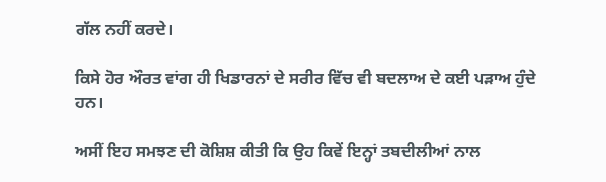ਗੱਲ ਨਹੀਂ ਕਰਦੇ।

ਕਿਸੇ ਹੋਰ ਔਰਤ ਵਾਂਗ ਹੀ ਖਿਡਾਰਨਾਂ ਦੇ ਸਰੀਰ ਵਿੱਚ ਵੀ ਬਦਲਾਅ ਦੇ ਕਈ ਪੜਾਅ ਹੁੰਦੇ ਹਨ।

ਅਸੀਂ ਇਹ ਸਮਝਣ ਦੀ ਕੋਸ਼ਿਸ਼ ਕੀਤੀ ਕਿ ਉਹ ਕਿਵੇਂ ਇਨ੍ਹਾਂ ਤਬਦੀਲੀਆਂ ਨਾਲ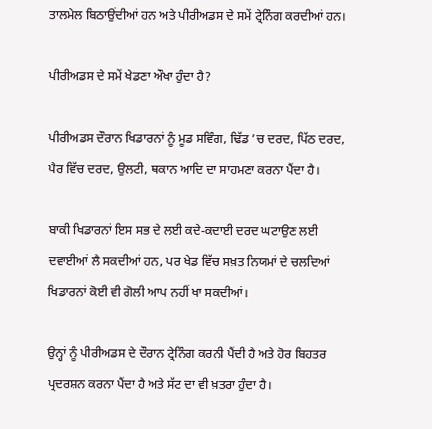ਤਾਲਮੇਲ ਬਿਠਾਉਂਦੀਆਂ ਹਨ ਅਤੇ ਪੀਰੀਅਡਸ ਦੇ ਸਮੇਂ ਟ੍ਰੇਨਿੰਗ ਕਰਦੀਆਂ ਹਨ।

ਪੀਰੀਅਡਸ ਦੇ ਸਮੇਂ ਖੇਡਣਾ ਔਖਾ ਹੁੰਦਾ ਹੈ?

ਪੀਰੀਅਡਸ ਦੌਰਾਨ ਖਿਡਾਰਨਾਂ ਨੂੰ ਮੂਡ ਸਵਿੰਗ, ਢਿੱਡ ’ਚ ਦਰਦ, ਪਿੱਠ ਦਰਦ, ਪੈਰ ਵਿੱਚ ਦਰਦ, ਉਲਟੀ, ਥਕਾਨ ਆਦਿ ਦਾ ਸਾਹਮਣਾ ਕਰਨਾ ਪੈਂਦਾ ਹੈ।

ਬਾਕੀ ਖਿਡਾਰਨਾਂ ਇਸ ਸਭ ਦੇ ਲਈ ਕਦੇ-ਕਦਾਈ ਦਰਦ ਘਟਾਉਣ ਲਈ ਦਵਾਈਆਂ ਲੈ ਸਕਦੀਆਂ ਹਨ, ਪਰ ਖੇਡ ਵਿੱਚ ਸਖ਼ਤ ਨਿਯਮਾਂ ਦੇ ਚਲਦਿਆਂ ਖਿਡਾਰਨਾਂ ਕੋਈ ਵੀ ਗੋਲੀ ਆਪ ਨਹੀਂ ਖਾ ਸਕਦੀਆਂ।

ਉਨ੍ਹਾਂ ਨੂੰ ਪੀਰੀਅਡਸ ਦੇ ਦੌਰਾਨ ਟ੍ਰੇਨਿੰਗ ਕਰਨੀ ਪੈਂਦੀ ਹੈ ਅਤੇ ਹੋਰ ਬਿਹਤਰ ਪ੍ਰਦਰਸ਼ਨ ਕਰਨਾ ਪੈਂਦਾ ਹੈ ਅਤੇ ਸੱਟ ਦਾ ਵੀ ਖ਼ਤਰਾ ਹੁੰਦਾ ਹੈ।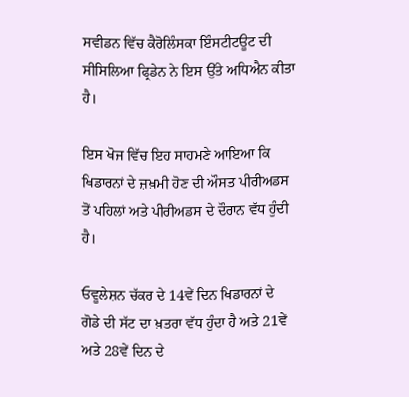ਸਵੀਡਨ ਵਿੱਚ ਕੈਰੋਲਿੰਸਕਾ ਇੰਸਟੀਟਊਟ ਦੀ ਸੀਸਿਲਿਆ ਫ੍ਰਿਡੇਨ ਨੇ ਇਸ ਉੱਤੇ ਅਧਿਐਨ ਕੀਤਾ ਹੈ।

ਇਸ ਖੋਜ ਵਿੱਚ ਇਹ ਸਾਹਮਣੇ ਆਇਆ ਕਿ ਖਿਡਾਰਨਾਂ ਦੇ ਜ਼ਖ਼ਮੀ ਹੋਣ ਦੀ ਔਸਤ ਪੀਰੀਅਡਸ ਤੋਂ ਪਹਿਲਾਂ ਅਤੇ ਪੀਰੀਅਡਸ ਦੇ ਦੌਰਾਨ ਵੱਧ ਹੁੰਦੀ ਹੈ।

ਓਵੂਲੇਸ਼ਨ ਚੱਕਰ ਦੇ 14ਵੇਂ ਦਿਨ ਖਿਡਾਰਨਾਂ ਦੇ ਗੋਡੇ ਦੀ ਸੱਟ ਦਾ ਖ਼ਤਰਾ ਵੱਧ ਹੁੰਦਾ ਹੈ ਅਤੇ 21ਵੇਂ ਅਤੇ 28ਵੇਂ ਦਿਨ ਦੇ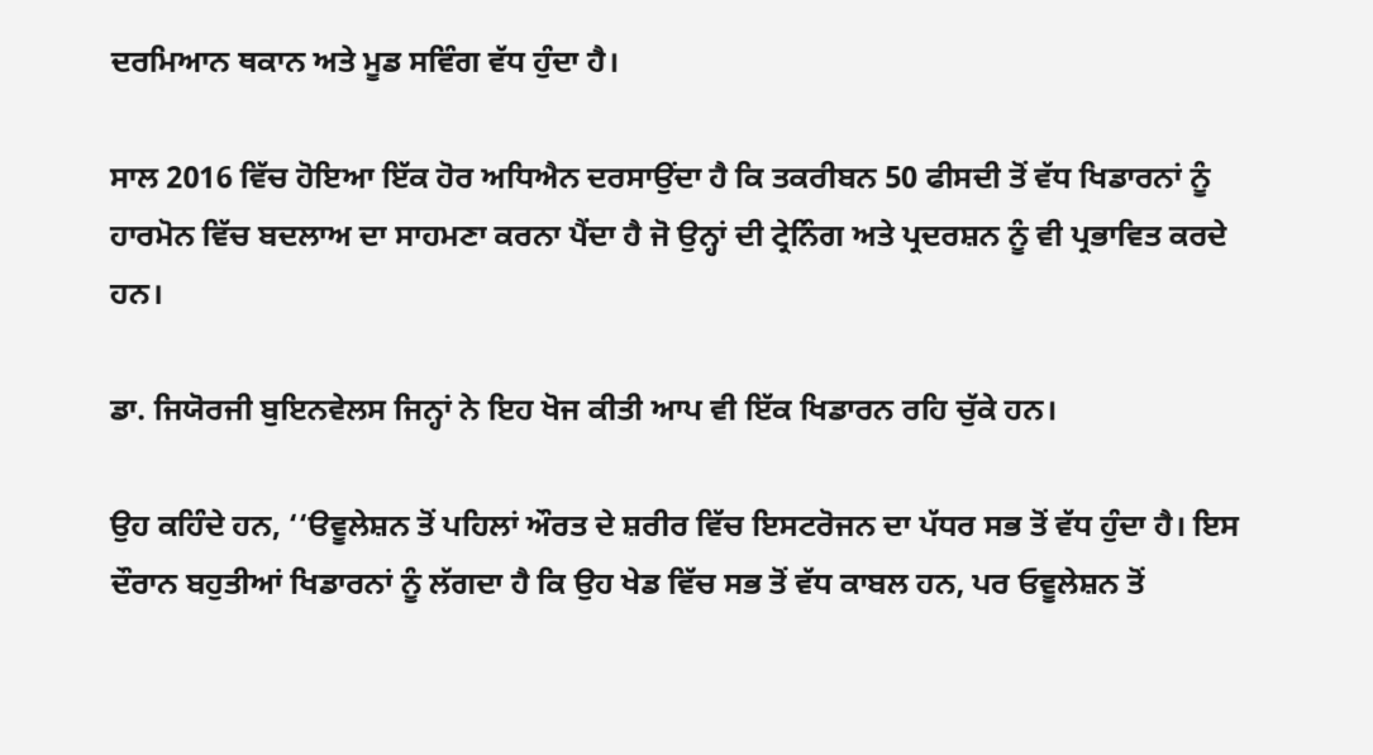ਦਰਮਿਆਨ ਥਕਾਨ ਅਤੇ ਮੂਡ ਸਵਿੰਗ ਵੱਧ ਹੁੰਦਾ ਹੈ।

ਸਾਲ 2016 ਵਿੱਚ ਹੋਇਆ ਇੱਕ ਹੋਰ ਅਧਿਐਨ ਦਰਸਾਉਂਦਾ ਹੈ ਕਿ ਤਕਰੀਬਨ 50 ਫੀਸਦੀ ਤੋਂ ਵੱਧ ਖਿਡਾਰਨਾਂ ਨੂੰ ਹਾਰਮੋਨ ਵਿੱਚ ਬਦਲਾਅ ਦਾ ਸਾਹਮਣਾ ਕਰਨਾ ਪੈਂਦਾ ਹੈ ਜੋ ਉਨ੍ਹਾਂ ਦੀ ਟ੍ਰੇਨਿੰਗ ਅਤੇ ਪ੍ਰਦਰਸ਼ਨ ਨੂੰ ਵੀ ਪ੍ਰਭਾਵਿਤ ਕਰਦੇ ਹਨ।

ਡਾ. ਜਿਯੋਰਜੀ ਬੁਇਨਵੇਲਸ ਜਿਨ੍ਹਾਂ ਨੇ ਇਹ ਖੋਜ ਕੀਤੀ ਆਪ ਵੀ ਇੱਕ ਖਿਡਾਰਨ ਰਹਿ ਚੁੱਕੇ ਹਨ।

ਉਹ ਕਹਿੰਦੇ ਹਨ, ‘‘ੳਵੂਲੇਸ਼ਨ ਤੋਂ ਪਹਿਲਾਂ ਔਰਤ ਦੇ ਸ਼ਰੀਰ ਵਿੱਚ ਇਸਟਰੋਜਨ ਦਾ ਪੱਧਰ ਸਭ ਤੋਂ ਵੱਧ ਹੁੰਦਾ ਹੈ। ਇਸ ਦੌਰਾਨ ਬਹੁਤੀਆਂ ਖਿਡਾਰਨਾਂ ਨੂੰ ਲੱਗਦਾ ਹੈ ਕਿ ਉਹ ਖੇਡ ਵਿੱਚ ਸਭ ਤੋਂ ਵੱਧ ਕਾਬਲ ਹਨ, ਪਰ ਓਵੂਲੇਸ਼ਨ ਤੋਂ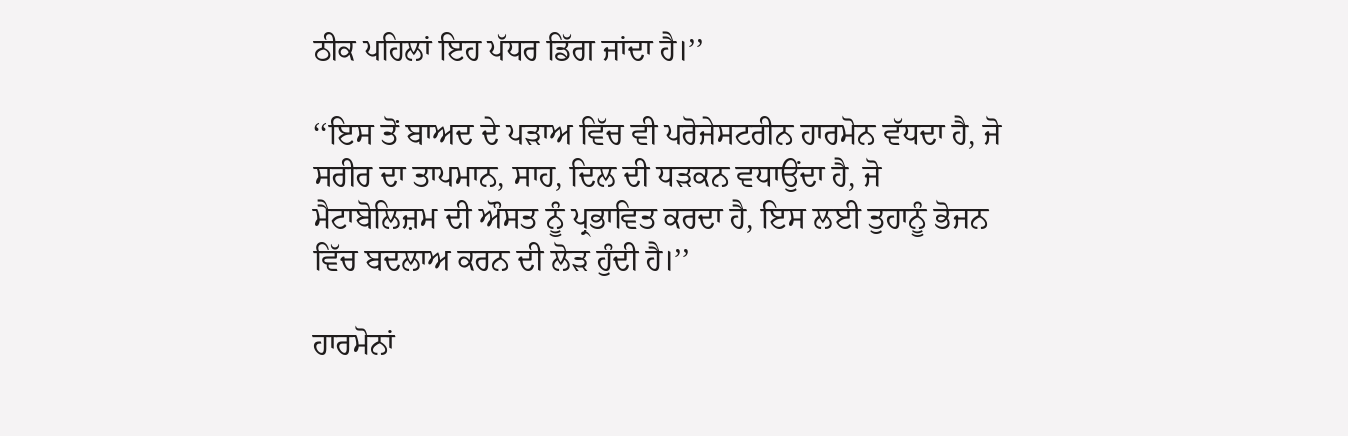ਠੀਕ ਪਹਿਲਾਂ ਇਹ ਪੱਧਰ ਡਿੱਗ ਜਾਂਦਾ ਹੈ।’’

‘‘ਇਸ ਤੋਂ ਬਾਅਦ ਦੇ ਪੜਾਅ ਵਿੱਚ ਵੀ ਪਰੋਜੇਸਟਰੀਨ ਹਾਰਮੋਨ ਵੱਧਦਾ ਹੈ, ਜੋ ਸਰੀਰ ਦਾ ਤਾਪਮਾਨ, ਸਾਹ, ਦਿਲ ਦੀ ਧੜਕਨ ਵਧਾਉਂਦਾ ਹੈ, ਜੋ ਮੈਟਾਬੋਲਿਜ਼ਮ ਦੀ ਔਸਤ ਨੂੰ ਪ੍ਰਭਾਵਿਤ ਕਰਦਾ ਹੈ, ਇਸ ਲਈ ਤੁਹਾਨੂੰ ਭੋਜਨ ਵਿੱਚ ਬਦਲਾਅ ਕਰਨ ਦੀ ਲੋੜ ਹੁੰਦੀ ਹੈ।’’

ਹਾਰਮੋਨਾਂ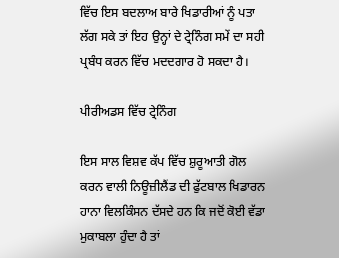ਵਿੱਚ ਇਸ ਬਦਲਾਅ ਬਾਰੇ ਖਿਡਾਰੀਆਂ ਨੂੰ ਪਤਾ ਲੱਗ ਸਕੇ ਤਾਂ ਇਹ ਉਨ੍ਹਾਂ ਦੇ ਟ੍ਰੇਨਿੰਗ ਸਮੇਂ ਦਾ ਸਹੀ ਪ੍ਰਬੰਧ ਕਰਨ ਵਿੱਚ ਮਦਦਗਾਰ ਹੋ ਸਕਦਾ ਹੈ।

ਪੀਰੀਅਡਸ ਵਿੱਚ ਟ੍ਰੇਨਿੰਗ

ਇਸ ਸਾਲ ਵਿਸ਼ਵ ਕੱਪ ਵਿੱਚ ਸ਼ੁਰੂਆਤੀ ਗੋਲ ਕਰਨ ਵਾਲੀ ਨਿਊਜ਼ੀਲੈਂਡ ਦੀ ਫੁੱਟਬਾਲ ਖਿਡਾਰਨ ਹਾਨਾ ਵਿਲਕਿੰਸਨ ਦੱਸਦੇ ਹਨ ਕਿ ਜਦੋਂ ਕੋਈ ਵੱਡਾ ਮੁਕਾਬਲਾ ਹੁੰਦਾ ਹੈ ਤਾਂ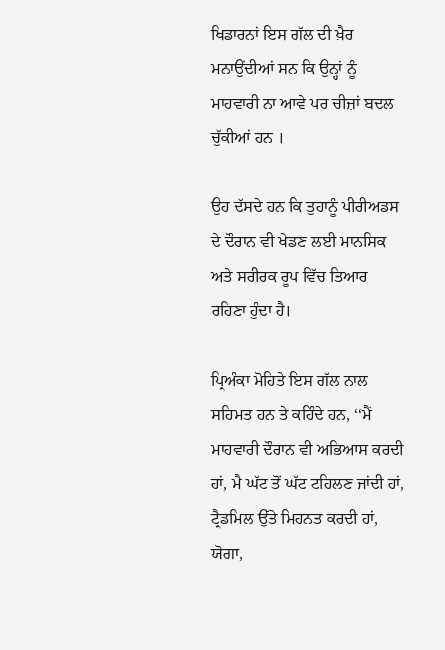ਖਿਡਾਰਨਾਂ ਇਸ ਗੱਲ ਦੀ ਖ਼ੈਰ ਮਨਾਉਂਦੀਆਂ ਸਨ ਕਿ ਉਨ੍ਹਾਂ ਨੂੰ ਮਾਹਵਾਰੀ ਨਾ ਆਵੇ ਪਰ ਚੀਜ਼ਾਂ ਬਦਲ ਚੁੱਕੀਆਂ ਹਨ ।

ਉਹ ਦੱਸਦੇ ਹਨ ਕਿ ਤੁਹਾਨੂੰ ਪੀਰੀਅਡਸ ਦੇ ਦੌਰਾਨ ਵੀ ਖੇਡਣ ਲਈ ਮਾਨਸਿਕ ਅਤੇ ਸਰੀਰਕ ਰੂਪ ਵਿੱਚ ਤਿਆਰ ਰਹਿਣਾ ਹੁੰਦਾ ਹੈ।

ਪ੍ਰਿਅੰਕਾ ਮੋਹਿਤੇ ਇਸ ਗੱਲ ਨਾਲ ਸਹਿਮਤ ਹਨ ਤੇ ਕਹਿੰਦੇ ਹਨ, ‘‘ਮੈਂ ਮਾਹਵਾਰੀ ਦੌਰਾਨ ਵੀ ਅਭਿਆਸ ਕਰਦੀ ਹਾਂ, ਮੈ ਘੱਟ ਤੋਂ ਘੱਟ ਟਹਿਲਣ ਜਾਂਦੀ ਹਾਂ, ਟ੍ਰੈਡਮਿਲ ਉੱਤੇ ਮਿਹਨਤ ਕਰਦੀ ਹਾਂ, ਯੋਗਾ,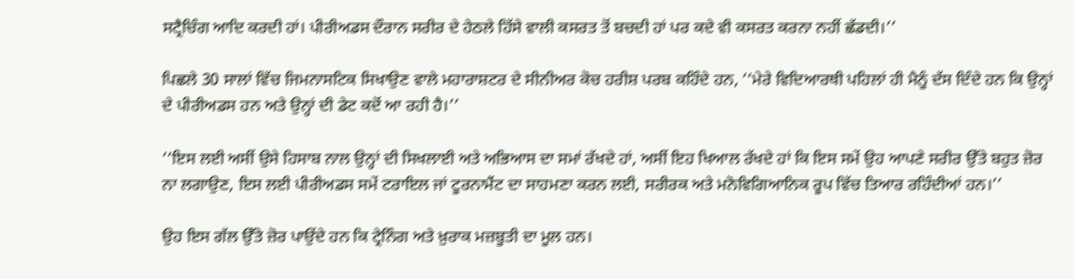ਸਟ੍ਰੈਚਿੰਗ ਆਦਿ ਕਰਦੀ ਹਾਂ। ਪੀਰੀਅਡਸ ਦੌਰਾਨ ਸਰੀਰ ਦੇ ਹੇਠਲੇ ਹਿੱਸੇ ਵਾਲੀ ਕਸਰਤ ਤੋਂ ਬਚਦੀ ਹਾਂ ਪਰ ਕਦੇ ਵੀ ਕਸਰਤ ਕਰਨਾ ਨਹੀਂ ਛੱਡਦੀ।’’

ਪਿਛਲੇ 30 ਸਾਲਾਂ ਵਿੱਚ ਜਿਮਨਾਸਟਿਕ ਸਿਖਾਉਣ ਵਾਲੇ ਮਹਾਰਾਸ਼ਟਰ ਦੇ ਸੀਨੀਅਰ ਕੋਚ ਹਰੀਸ਼ ਪਰਬ ਕਹਿੰਦੇ ਹਨ, ‘‘ਮੇਰੇ ਵਿਦਿਆਰਥੀ ਪਹਿਲਾਂ ਹੀ ਮੈਨੂੰ ਦੱਸ ਦਿੰਦੇ ਹਨ ਕਿ ਉਨ੍ਹਾਂ ਦੇ ਪੀਰੀਅਡਸ ਹਨ ਅਤੇ ਉਨ੍ਹਾਂ ਦੀ ਡੇਟ ਕਦੋਂ ਆ ਰਹੀ ਹੈ।’’

‘‘ਇਸ ਲਈ ਅਸੀਂ ਉਸੇ ਹਿਸਾਬ ਨਾਲ ਉਨ੍ਹਾਂ ਦੀ ਸਿਖਲਾਈ ਅਤੇ ਅਭਿਆਸ ਦਾ ਸਮਾਂ ਰੱਖਦੇ ਹਾਂ, ਅਸੀਂ ਇਹ ਖਿਆਲ ਰੱਖਦੇ ਹਾਂ ਕਿ ਇਸ ਸਮੇਂ ਉਹ ਆਪਣੇ ਸਰੀਰ ਉੱਤੇ ਬਹੁਤ ਜ਼ੋਰ ਨਾ ਲਗਾਉਣ, ਇਸ ਲਈ ਪੀਰੀਅਡਸ ਸਮੇਂ ਟਰਾਇਲ ਜਾਂ ਟੂਰਨਾਮੈਂਟ ਦਾ ਸਾਹਮਣਾ ਕਰਨ ਲਈ, ਸਰੀਰਕ ਅਤੇ ਮਨੋਵਿਗਿਆਨਿਕ ਰੂਪ ਵਿੱਚ ਤਿਆਰ ਰਹਿੰਦੀਆਂ ਹਨ।’’

ਉਹ ਇਸ ਗੱਲ ਉੱਤੇ ਜ਼ੋਰ ਪਾਉਂਦੇ ਹਨ ਕਿ ਟ੍ਰੇਨਿੰਗ ਅਤੇ ਖ਼ੁਰਾਕ ਮਜ਼ਬੂਤੀ ਦਾ ਮੂਲ ਹਨ।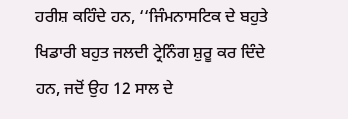ਹਰੀਸ਼ ਕਹਿੰਦੇ ਹਨ, ‘‘ਜਿੰਮਨਾਸਟਿਕ ਦੇ ਬਹੁਤੇ ਖਿਡਾਰੀ ਬਹੁਤ ਜਲਦੀ ਟ੍ਰੇਨਿੰਗ ਸ਼ੁਰੂ ਕਰ ਦਿੰਦੇ ਹਨ, ਜਦੋਂ ਉਹ 12 ਸਾਲ ਦੇ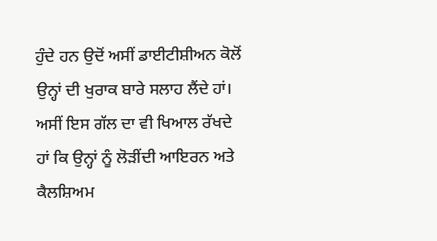ਹੁੰਦੇ ਹਨ ਉਦੋਂ ਅਸੀਂ ਡਾਈਟੀਸ਼ੀਅਨ ਕੋਲੋਂ ਉਨ੍ਹਾਂ ਦੀ ਖੁਰਾਕ ਬਾਰੇ ਸਲਾਹ ਲੈਂਦੇ ਹਾਂ। ਅਸੀਂ ਇਸ ਗੱਲ ਦਾ ਵੀ ਖਿਆਲ ਰੱਖਦੇ ਹਾਂ ਕਿ ਉਨ੍ਹਾਂ ਨੂੰ ਲੋੜੀਂਦੀ ਆਇਰਨ ਅਤੇ ਕੈਲਸ਼ਿਅਮ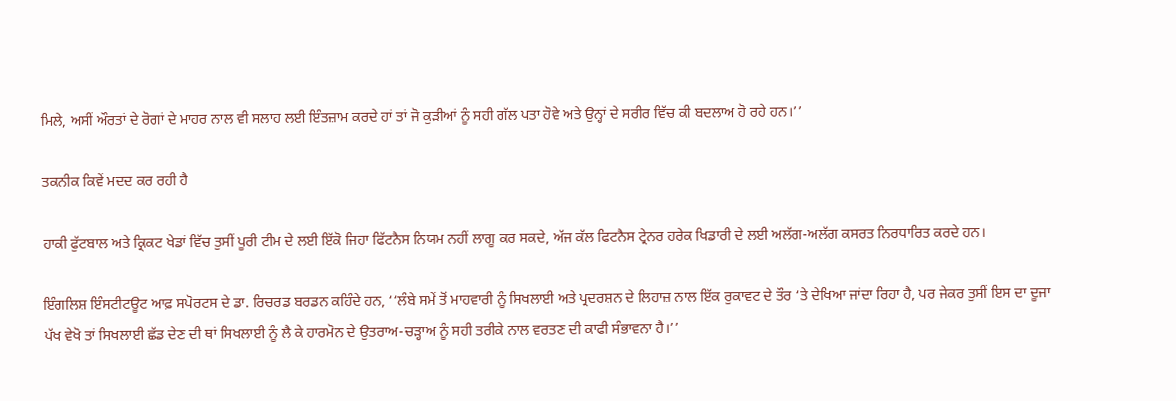ਮਿਲੇ, ਅਸੀਂ ਔਰਤਾਂ ਦੇ ਰੋਗਾਂ ਦੇ ਮਾਹਰ ਨਾਲ ਵੀ ਸਲਾਹ ਲਈ ਇੰਤਜ਼ਾਮ ਕਰਦੇ ਹਾਂ ਤਾਂ ਜੋ ਕੁੜੀਆਂ ਨੂੰ ਸਹੀ ਗੱਲ ਪਤਾ ਹੋਵੇ ਅਤੇ ਉਨ੍ਹਾਂ ਦੇ ਸਰੀਰ ਵਿੱਚ ਕੀ ਬਦਲਾਅ ਹੋ ਰਹੇ ਹਨ।’’

ਤਕਨੀਕ ਕਿਵੇਂ ਮਦਦ ਕਰ ਰਹੀ ਹੈ

ਹਾਕੀ ਫੁੱਟਬਾਲ ਅਤੇ ਕ੍ਰਿਕਟ ਖੇਡਾਂ ਵਿੱਚ ਤੁਸੀਂ ਪੂਰੀ ਟੀਮ ਦੇ ਲਈ ਇੱਕੋ ਜਿਹਾ ਫਿੱਟਨੈਸ ਨਿਯਮ ਨਹੀਂ ਲਾਗੂ ਕਰ ਸਕਦੇ, ਅੱਜ ਕੱਲ ਫਿਟਨੈਸ ਟ੍ਰੇਨਰ ਹਰੇਕ ਖਿਡਾਰੀ ਦੇ ਲਈ ਅਲੱਗ-ਅਲੱਗ ਕਸਰਤ ਨਿਰਧਾਰਿਤ ਕਰਦੇ ਹਨ।

ਇੰਗਲਿਸ਼ ਇੰਸਟੀਟਊਟ ਆਫ਼ ਸਪੋਰਟਸ ਦੇ ਡਾ. ਰਿਚਰਡ ਬਰਡਨ ਕਹਿੰਦੇ ਹਨ, ‘‘ਲੰਬੇ ਸਮੇਂ ਤੋਂ ਮਾਹਵਾਰੀ ਨੂੰ ਸਿਖਲਾਈ ਅਤੇ ਪ੍ਰਦਰਸ਼ਨ ਦੇ ਲਿਹਾਜ਼ ਨਾਲ ਇੱਕ ਰੁਕਾਵਟ ਦੇ ਤੌਰ ‘ਤੇ ਦੇਖਿਆ ਜਾਂਦਾ ਰਿਹਾ ਹੈ, ਪਰ ਜੇਕਰ ਤੁਸੀਂ ਇਸ ਦਾ ਦੂਜਾ ਪੱਖ ਵੇਖੋ ਤਾਂ ਸਿਖਲਾਈ ਛੱਡ ਦੇਣ ਦੀ ਥਾਂ ਸਿਖਲਾਈ ਨੂੰ ਲੈ ਕੇ ਹਾਰਮੋਨ ਦੇ ਉਤਰਾਅ-ਚੜ੍ਹਾਅ ਨੂੰ ਸਹੀ ਤਰੀਕੇ ਨਾਲ ਵਰਤਣ ਦੀ ਕਾਫੀ ਸੰਭਾਵਨਾ ਹੈ।’’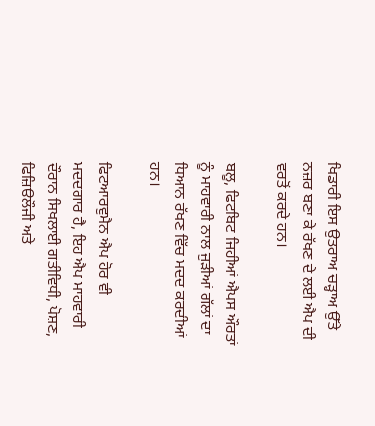ਖਿਡਾਰੀ ਇਸ ਉਤਰਾਅ ਚੜ੍ਹਾਅ ਉੱਤੇ ਨਜ਼ਰ ਬਣਾ ਕੇ ਰੱਖਣ ਦੇ ਲਈ ਐਪ ਦੀ ਵਰਤੋਂ ਕਰਦੇ ਹਨ।

ਬਲੂ, ਫਿਟਬਿਟ ਜਿਹੀਆਂ ਐਪਸ ਔਰਤਾਂ ਨੂੰ ਮਾਹਵਾਰੀ ਨਾਲ ਜੁੜੀਆਂ ਗੱਲਾਂ ਦਾ ਧਿਆਨ ਰੱਖਣ ਵਿੱਚ ਮਦਦ ਕਰਦੀਆਂ ਹਨ।

ਫਿਟਆਰਵੁਮੈਨ ਐਪ ਹੋਰ ਵੀ ਮਦਦਗਾਰ ਹੈ, ਇਹ ਐਪ ਮਾਹਵਾਰੀ ਦੌਰਾਨ ਸਿਖਲਾਈ ਗਤੀਵਿਧੀ, ਪੋਸ਼ਣ, ਫਿਜ਼ਿੳਲੌਜੀ ਅਤੇ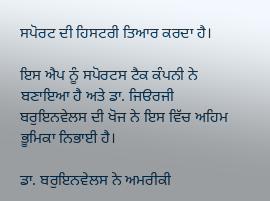ਸਪੋਰਟ ਦੀ ਹਿਸਟਰੀ ਤਿਆਰ ਕਰਦਾ ਹੈ।

ਇਸ ਐਪ ਨੂੰ ਸਪੋਰਟਸ ਟੈਕ ਕੰਪਨੀ ਨੇ ਬਣਾਇਆ ਹੈ ਅਤੇ ਡਾ. ਜਿੳਰਜੀ ਬਰੁਇਨਵੇਲਸ ਦੀ ਖੋਜ ਨੇ ਇਸ ਵਿੱਚ ਅਹਿਮ ਭੂਮਿਕਾ ਨਿਭਾਈ ਹੈ।

ਡਾ. ਬਰੁਇਨਵੇਲਸ ਨੇ ਅਮਰੀਕੀ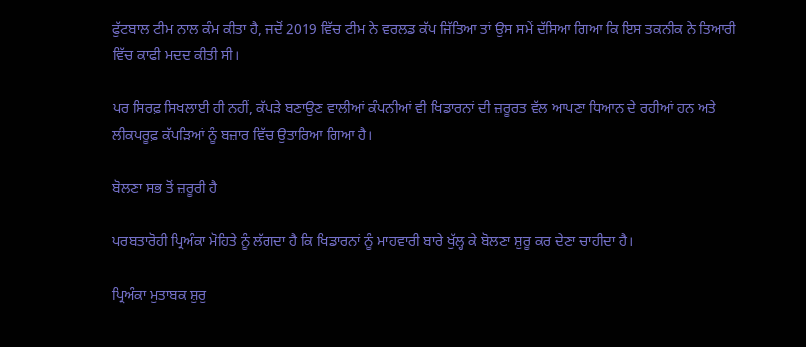ਫੁੱਟਬਾਲ ਟੀਮ ਨਾਲ ਕੰਮ ਕੀਤਾ ਹੈ, ਜਦੋਂ 2019 ਵਿੱਚ ਟੀਮ ਨੇ ਵਰਲਡ ਕੱਪ ਜਿੱਤਿਆ ਤਾਂ ਉਸ ਸਮੇਂ ਦੱਸਿਆ ਗਿਆ ਕਿ ਇਸ ਤਕਨੀਕ ਨੇ ਤਿਆਰੀ ਵਿੱਚ ਕਾਫੀ ਮਦਦ ਕੀਤੀ ਸੀ।

ਪਰ ਸਿਰਫ਼ ਸਿਖਲਾਈ ਹੀ ਨਹੀਂ, ਕੱਪੜੇ ਬਣਾਉਣ ਵਾਲੀਆਂ ਕੰਪਨੀਆਂ ਵੀ ਖਿਡਾਰਨਾਂ ਦੀ ਜ਼ਰੂਰਤ ਵੱਲ ਆਪਣਾ ਧਿਆਨ ਦੇ ਰਹੀਆਂ ਹਨ ਅਤੇ ਲੀਕਪਰੂਫ਼ ਕੱਪੜਿਆਂ ਨੂੰ ਬਜ਼ਾਰ ਵਿੱਚ ਉਤਾਰਿਆ ਗਿਆ ਹੈ।

ਬੋਲਣਾ ਸਭ ਤੋਂ ਜ਼ਰੂਰੀ ਹੈ

ਪਰਬਤਾਰੋਹੀ ਪ੍ਰਿਅੰਕਾ ਮੋਹਿਤੇ ਨੂੰ ਲੱਗਦਾ ਹੈ ਕਿ ਖਿਡਾਰਨਾਂ ਨੂੰ ਮਾਹਵਾਰੀ ਬਾਰੇ ਖੁੱਲ੍ਹ ਕੇ ਬੋਲਣਾ ਸ਼ੁਰੂ ਕਰ ਦੇਣਾ ਚਾਹੀਦਾ ਹੈ।

ਪ੍ਰਿਅੰਕਾ ਮੁਤਾਬਕ ਸ਼ੁਰੁ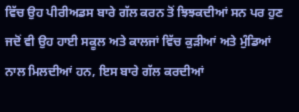ਵਿੱਚ ਉਹ ਪੀਰੀਅਡਸ ਬਾਰੇ ਗੱਲ ਕਰਨ ਤੋਂ ਝਿਝਕਦੀਆਂ ਸਨ ਪਰ ਹੁਣ ਜਦੋਂ ਵੀ ਉਹ ਹਾਈ ਸਕੂਲ ਅਤੇ ਕਾਲਜਾਂ ਵਿੱਚ ਕੁੜੀਆਂ ਅਤੇ ਮੁੰਡਿਆਂ ਨਾਲ ਮਿਲਦੀਆਂ ਹਨ, ਇਸ ਬਾਰੇ ਗੱਲ ਕਰਦੀਆਂ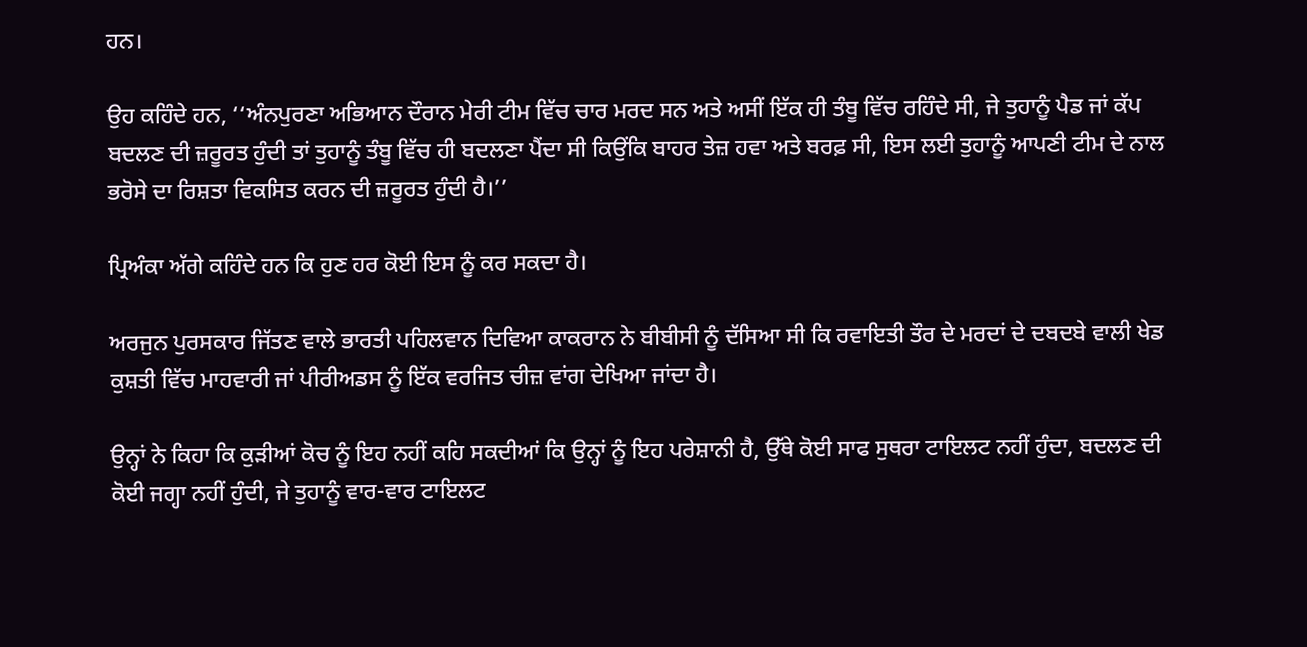ਹਨ।

ਉਹ ਕਹਿੰਦੇ ਹਨ, ‘‘ਅੰਨਪੁਰਣਾ ਅਭਿਆਨ ਦੌਰਾਨ ਮੇਰੀ ਟੀਮ ਵਿੱਚ ਚਾਰ ਮਰਦ ਸਨ ਅਤੇ ਅਸੀਂ ਇੱਕ ਹੀ ਤੰਬੂ ਵਿੱਚ ਰਹਿੰਦੇ ਸੀ, ਜੇ ਤੁਹਾਨੂੰ ਪੈਡ ਜਾਂ ਕੱਪ ਬਦਲਣ ਦੀ ਜ਼ਰੂਰਤ ਹੁੰਦੀ ਤਾਂ ਤੁਹਾਨੂੰ ਤੰਬੂ ਵਿੱਚ ਹੀ ਬਦਲਣਾ ਪੈਂਦਾ ਸੀ ਕਿਉਂਕਿ ਬਾਹਰ ਤੇਜ਼ ਹਵਾ ਅਤੇ ਬਰਫ਼ ਸੀ, ਇਸ ਲਈ ਤੁਹਾਨੂੰ ਆਪਣੀ ਟੀਮ ਦੇ ਨਾਲ ਭਰੋਸੇ ਦਾ ਰਿਸ਼ਤਾ ਵਿਕਸਿਤ ਕਰਨ ਦੀ ਜ਼ਰੂਰਤ ਹੁੰਦੀ ਹੈ।’’

ਪ੍ਰਿਅੰਕਾ ਅੱਗੇ ਕਹਿੰਦੇ ਹਨ ਕਿ ਹੁਣ ਹਰ ਕੋਈ ਇਸ ਨੂੰ ਕਰ ਸਕਦਾ ਹੈ।

ਅਰਜੁਨ ਪੁਰਸਕਾਰ ਜਿੱਤਣ ਵਾਲੇ ਭਾਰਤੀ ਪਹਿਲਵਾਨ ਦਿਵਿਆ ਕਾਕਰਾਨ ਨੇ ਬੀਬੀਸੀ ਨੂੰ ਦੱਸਿਆ ਸੀ ਕਿ ਰਵਾਇਤੀ ਤੌਰ ਦੇ ਮਰਦਾਂ ਦੇ ਦਬਦਬੇ ਵਾਲੀ ਖੇਡ ਕੁਸ਼ਤੀ ਵਿੱਚ ਮਾਹਵਾਰੀ ਜਾਂ ਪੀਰੀਅਡਸ ਨੂੰ ਇੱਕ ਵਰਜਿਤ ਚੀਜ਼ ਵਾਂਗ ਦੇਖਿਆ ਜਾਂਦਾ ਹੈ।

ਉਨ੍ਹਾਂ ਨੇ ਕਿਹਾ ਕਿ ਕੁੜੀਆਂ ਕੋਚ ਨੂੰ ਇਹ ਨਹੀਂ ਕਹਿ ਸਕਦੀਆਂ ਕਿ ਉਨ੍ਹਾਂ ਨੂੰ ਇਹ ਪਰੇਸ਼ਾਨੀ ਹੈ, ਉੱਥੇ ਕੋਈ ਸਾਫ ਸੁਥਰਾ ਟਾਇਲਟ ਨਹੀਂ ਹੁੰਦਾ, ਬਦਲਣ ਦੀ ਕੋਈ ਜਗ੍ਹਾ ਨਹੀਂ ਹੁੰਦੀ, ਜੇ ਤੁਹਾਨੂੰ ਵਾਰ-ਵਾਰ ਟਾਇਲਟ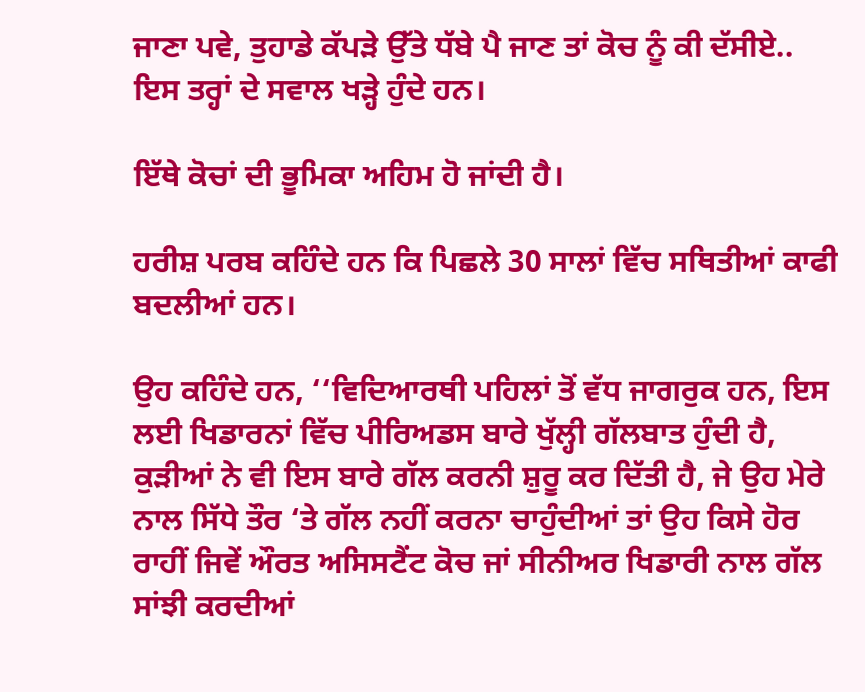ਜਾਣਾ ਪਵੇ, ਤੁਹਾਡੇ ਕੱਪੜੇ ਉੱਤੇ ਧੱਬੇ ਪੈ ਜਾਣ ਤਾਂ ਕੋਚ ਨੂੰ ਕੀ ਦੱਸੀਏ.. ਇਸ ਤਰ੍ਹਾਂ ਦੇ ਸਵਾਲ ਖੜ੍ਹੇ ਹੁੰਦੇ ਹਨ।

ਇੱਥੇ ਕੋਚਾਂ ਦੀ ਭੂਮਿਕਾ ਅਹਿਮ ਹੋ ਜਾਂਦੀ ਹੈ।

ਹਰੀਸ਼ ਪਰਬ ਕਹਿੰਦੇ ਹਨ ਕਿ ਪਿਛਲੇ 30 ਸਾਲਾਂ ਵਿੱਚ ਸਥਿਤੀਆਂ ਕਾਫੀ ਬਦਲੀਆਂ ਹਨ।

ਉਹ ਕਹਿੰਦੇ ਹਨ, ‘‘ਵਿਦਿਆਰਥੀ ਪਹਿਲਾਂ ਤੋਂ ਵੱਧ ਜਾਗਰੁਕ ਹਨ, ਇਸ ਲਈ ਖਿਡਾਰਨਾਂ ਵਿੱਚ ਪੀਰਿਅਡਸ ਬਾਰੇ ਖੁੱਲ੍ਹੀ ਗੱਲਬਾਤ ਹੁੰਦੀ ਹੈ, ਕੁੜੀਆਂ ਨੇ ਵੀ ਇਸ ਬਾਰੇ ਗੱਲ ਕਰਨੀ ਸ਼ੁਰੂ ਕਰ ਦਿੱਤੀ ਹੈ, ਜੇ ਉਹ ਮੇਰੇ ਨਾਲ ਸਿੱਧੇ ਤੌਰ ‘ਤੇ ਗੱਲ ਨਹੀਂ ਕਰਨਾ ਚਾਹੁੰਦੀਆਂ ਤਾਂ ਉਹ ਕਿਸੇ ਹੋਰ ਰਾਹੀਂ ਜਿਵੇਂ ਔਰਤ ਅਸਿਸਟੈਂਟ ਕੋਚ ਜਾਂ ਸੀਨੀਅਰ ਖਿਡਾਰੀ ਨਾਲ ਗੱਲ ਸਾਂਝੀ ਕਰਦੀਆਂ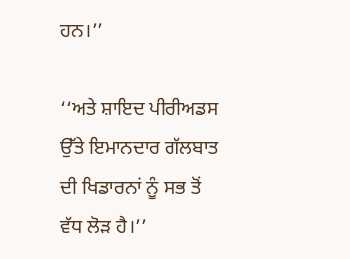ਹਨ।’’

‘‘ਅਤੇ ਸ਼ਾਇਦ ਪੀਰੀਅਡਸ ਉੱਤੇ ਇਮਾਨਦਾਰ ਗੱਲਬਾਤ ਦੀ ਖਿਡਾਰਨਾਂ ਨੂੰ ਸਭ ਤੋਂ ਵੱਧ ਲੋੜ ਹੈ।’’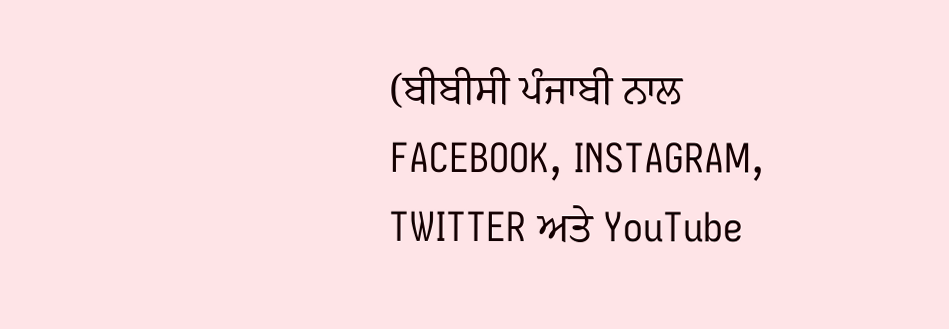(ਬੀਬੀਸੀ ਪੰਜਾਬੀ ਨਾਲ FACEBOOK, INSTAGRAM, TWITTER ਅਤੇ YouTube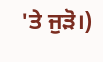'ਤੇ ਜੁੜੋ।)